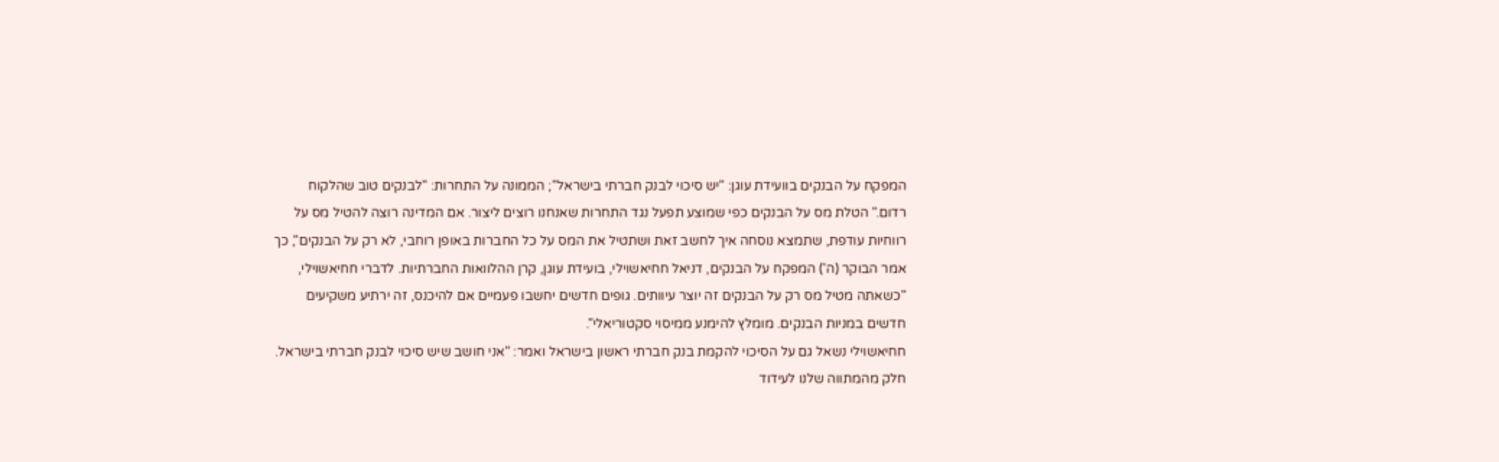המפקח על הבנקים בוועידת עוגן: "יש סיכוי לבנק חברתי בישראל"; הממונה על התחרות: "לבנקים טוב שהלקוח רדום." הטלת מס על הבנקים כפי שמוצע תפעל נגד התחרות שאנחנו רוצים ליצור. אם המדינה רוצה להטיל מס על רווחיות עודפת, שתמצא נוסחה איך לחשב זאת ושתטיל את המס על כל החברות באופן רוחבי, לא רק על הבנקים", כך אמר הבוקר (ה') המפקח על הבנקים, דניאל חחיאשוילי, בועידת עוגן, קרן ההלוואות החברתיות. לדברי חחיאשוילי, "כשאתה מטיל מס רק על הבנקים זה יוצר עיוותים. גופים חדשים יחשבו פעמיים אם להיכנס, זה ירתיע משקיעים חדשים במניות הבנקים. מומלץ להימנע ממיסוי סקטוריאלי".
חחיאשוילי נשאל גם על הסיכוי להקמת בנק חברתי ראשון בישראל ואמר: "אני חושב שיש סיכוי לבנק חברתי בישראל. חלק מהמתווה שלנו לעידוד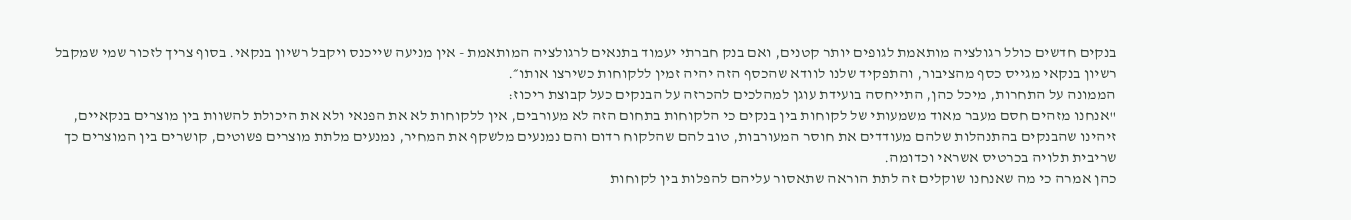בנקים חדשים כולל רגולציה מותאמת לגופים יותר קטנים, ואם בנק חברתי יעמוד בתנאים לרגולציה המותאמת - אין מניעה שייכנס ויקבל רשיון בנקאי. בסוף צריך לזכור שמי שמקבל רשיון בנקאי מגייס כסף מהציבור, והתפקיד שלנו לוודא שהכסף הזה יהיה זמין ללקוחות כשירצו אותו״.
הממונה על התחרות, מיכל כהן, התייחסה בועידת עוגן למהלכים להכרזה על הבנקים כעל קבוצת ריכוז:
"אנחנו מזהים חסם מעבר מאוד משמעותי של לקוחות בין בנקים כי הלקוחות בתחום הזה לא מעורבים, אין ללקוחות לא את הפנאי ולא את היכולת להשוות בין מוצרים בנקאיים, זיהינו שהבנקים בהתנהלות שלהם מעודדים את חוסר המעורבות, טוב להם שהלקוח רדום והם נמנעים מלשקף את המחיר, נמנעים מלתת מוצרים פשוטים, קושרים בין המוצרים כך שריבית תלויה בכרטיס אשראי וכדומה.
כהן אמרה כי מה שאנחנו שוקלים זה לתת הוראה שתאסור עליהם להפלות בין לקוחות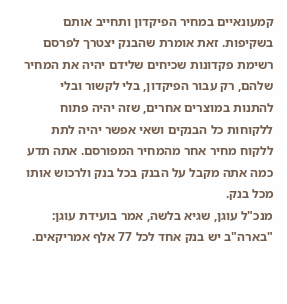קמעונאיים במחיר הפיקדון ותחייב אותם בשקיפות. זאת אומרת שהבנק יצטרך לפרסם רשימת פקדונות שכיחים שלידם יהיה את המחיר שלהם, רק עבור הפיקדון, בלי לקשור ובלי להתנות במוצרים אחרים, שזה יהיה פתוח ללקוחות כל הבנקים ושאי אפשר יהיה לתת ללקוח מחיר אחר מהמחיר המפורסם. אתה תדע כמה אתה מקבל על הבנק בכל בנק ולרכוש אותו מכל בנק.
מנכ"ל עוגן, שגיא בלשה, אמר בועידת עוגן: "בארה"ב יש בנק אחד לכל 77 אלף אמריקאים.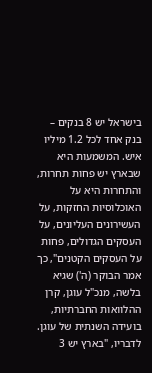בישראל יש 8 בנקים – בנק אחד לכל 1.2 מיליו איש. המשמעות היא שבארץ יש פחות תחרות, והתחרות היא על האוכלוסיות החזקות, על העשירונים העליונים, על העסקים הגדולים, פחות על העסקים הקטנים", כך אמר הבוקר (ה') שגיא בלשה, מנכ"ל עוגן, קרן ההלוואות החברתיות, בועידה השנתית של עוגן. לדבריו, "בארץ יש 3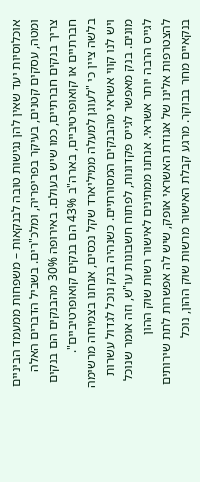אוכלוסיות יעד שאין להן נגישות טובה לבנקאות – משפחות ממעמד הביניים ומטה, עסקים קטנים, בעיקר בפריפריה, ומלכ"רים. בשביל הדברים האלה צריך בנקים חברתיים, כמו שיש בעולם. באירופה 30% מהבנקים הם בנקים חברתיים או קואופרטיביים, בארה"ב 43% הם בנקים קואופרטיביים".
בלשה ציין כי "לעוגן למעלה ממיליארד שקל נכסים, אנחנו בצמיחה מרשימה ויש לנו קווי אשראי מהבנקים המסורתיים. כשנהיה בנק נוכל לגדול עשרות מונים. בנק מאפשר לגייס פקדונות, לפתוח חשבונות עו"ש, וזה אומר שנוכל לגייס הרבה יותר אשראי. אנחנו ממתינים לאישור רשות שוק ההון להצטרפות אלינו של אגודת האשראי אופק, שיש לה אפשרות לתת שירותים בנקאיים מחר בבוקר. מרגע קבלת האישור מרשות שוק ההון, נוכל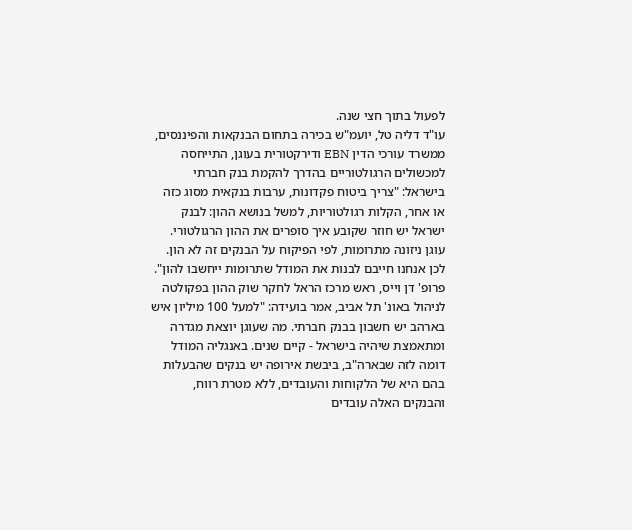לפעול בתוך חצי שנה.
עו"ד דליה טל, יועמ"ש בכירה בתחום הבנקאות והפיננסים, ממשרד עורכי הדין EBN ודירקטורית בעוגן, התייחסה למכשולים הרגולטוריים בהדרך להקמת בנק חברתי בישראל: "צריך ביטוח פקדונות, ערבות בנקאית מסוג כזה או אחר, הקלות רגולטוריות, למשל בנושא ההון: לבנק ישראל יש חוזר שקובע איך סופרים את ההון הרגולטורי. עוגן ניזונה מתרומות, לפי הפיקוח על הבנקים זה לא הון. לכן אנחנו חייבם לבנות את המודל שתרומות ייחשבו להון".
פרופ' דן וייס, ראש מרכז הראל לחקר שוק ההון בפקולטה לניהול באונ' תל אביב, אמר בועידה: "למעל 100 מיליון איש בארהב יש חשבון בבנק חברתי. מה שעוגן יוצאת מגדרה ומתאמצת שיהיה בישראל - קיים שנים. באנגליה המודל דומה לזה שבארה"ב, ביבשת אירופה יש בנקים שהבעלות בהם היא של הלקוחות והעובדים, ללא מטרת רווח, והבנקים האלה עובדים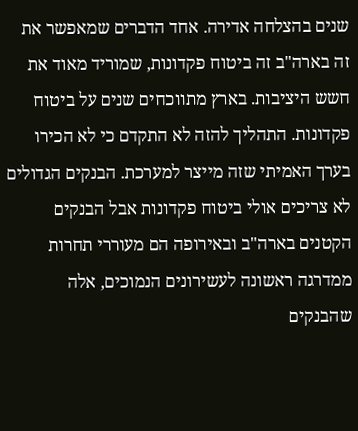שנים בהצלחה אדירה. אחד הדברים שמאפשר את זה בארה"ב זה ביטוח פקדונות, שמוריד מאוד את חשש היציבות. בארץ מתווכחים שנים על ביטוח פקדונות. התהליך להזה לא התקדם כי לא הכירו בערך האמיתי שזה מייצר למערכת. הבנקים הגדולים לא צריכים אולי ביטוח פקדונות אבל הבנקים הקטנים בארה"ב ובאירופה הם מעוררי תחרות ממדרגה ראשונה לעשירונים הנמוכים, אלה שהבנקים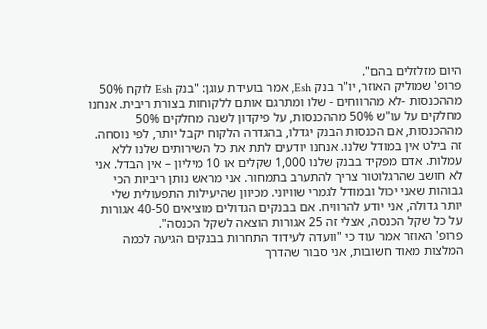היום מזלזלים בהם".
פרופ' שמוליק האוזר, יו"ר בנק Esh, אמר בועידת עוגן: "בנק Esh לוקח 50% מההכנסות -לא מהרווחים - שלו ומתרגם אותם ללקוחות בצורת ריבית. אנחנו מחלקים על עו"ש 50% מההכנסות, על פיקדון לשנה מחלקים 50% מההכנסות, אם הכנסות הבנק יגדלו, בהגדרה הלקוח יקבל יותר, לפי נוסחה. זה בילט אין במודל שלנו. אנחנו יודעים לתת את כל השירותים שלנו ללא עמלות. אדם מפקיד בבנק שלנו 1,000 שקלים או 10 מיליון – אין הבדל. אני לא חושב שהרגלוטור צריך להתערב בתמחור. אני מראש נותן ריביות הכי גבוהות שאני יכול ובמודל לגמרי שוויוני. מכיוון שהיעילות התפעולית שלי יותר גדולה, אני יודע להרוויח. אם בבנקים הגדולים מוציאים 40-50 אגורות על כל שקל הכנסה, אצלי זה 25 אגורות הוצאה לשקל הכנסה".
פרופ' האוזר אמר עוד כי "וועדה לעידוד התחרות בבנקים הגיעה לכמה המלצות מאוד חשובות, אני סבור שהדרך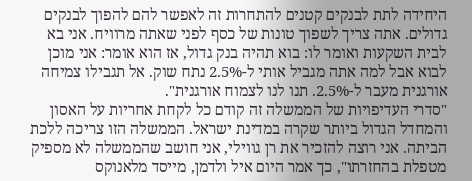היחידה לתת לבנקים קטנים להתחרות זה לאפשר להם להפוך לבנקים גדולים. אתה צריך לשפוך טונות של כסף לפני שאתה מרוויח. אני בא לבית השקעות ואומר לו: בוא תהיה בנק גדול, אז הוא אומר: אני מוכן לבוא אבל למה אתה מגביל אותי ל-2.5% נתח שוק. אל תגבילו צמיחה אורגנית מעבר ל-2.5%. תנו לנו לצמוח אורגנית".
"סדרי העדיפויות של הממשלה זה קודם כל לקחת אחריות על האסון והמחדל הגדול ביותר שקרה במדינת ישראל. הממשלה הזו צריכה ללכת הביתה. אני רוצה להזכיר את רן גווילי, אני חושב שהממשלה לא מספיק מטפלת בהחזרתו", כך אמר היום איל ולדמן, מייסד מלאנוקס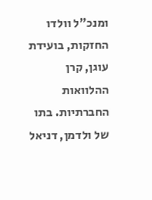ומנכ"ל וולדו החזקות, בועידת עוגן, קרן ההלוואות החברתיות. בתו של ולדמן, דניאל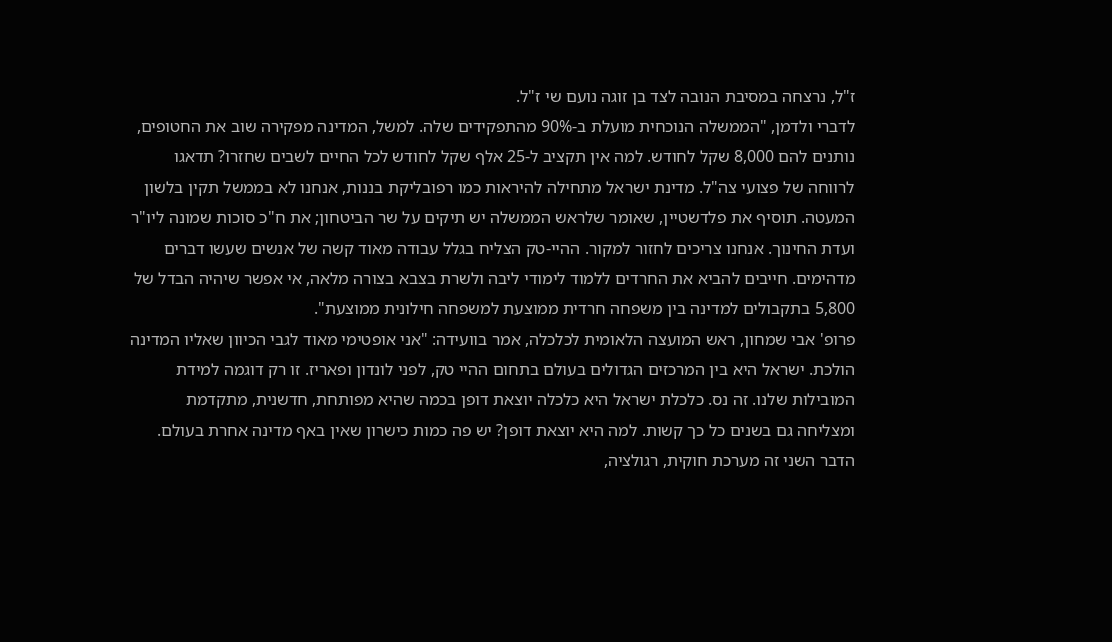ז"ל, נרצחה במסיבת הנובה לצד בן זוגה נועם שי ז"ל.
לדברי ולדמן, "הממשלה הנוכחית מועלת ב-90% מהתפקידים שלה. למשל, המדינה מפקירה שוב את החטופים, נותנים להם 8,000 שקל לחודש. למה אין תקציב ל-25 אלף שקל לחודש לכל החיים לשבים שחזרו? תדאגו לרווחה של פצועי צה"ל. מדינת ישראל מתחילה להיראות כמו רפובליקת בננות, אנחנו לא בממשל תקין בלשון המעטה. תוסיף את פלדשטיין, שאומר שלראש הממשלה יש תיקים על שר הביטחון; את ח"כ סוכות שמונה ליו"ר ועדת החינוך. אנחנו צריכים לחזור למקור. ההיי-טק הצליח בגלל עבודה מאוד קשה של אנשים שעשו דברים מדהימים. חייבים להביא את החרדים ללמוד לימודי ליבה ולשרת בצבא בצורה מלאה, אי אפשר שיהיה הבדל של 5,800 בתקבולים למדינה בין משפחה חרדית ממוצעת למשפחה חילונית ממוצעת".
פרופ' אבי שמחון, ראש המועצה הלאומית לכלכלה, אמר בוועידה: "אני אופטימי מאוד לגבי הכיוון שאליו המדינה הולכת. ישראל היא בין המרכזים הגדולים בעולם בתחום ההיי טק, לפני לונדון ופאריז. זו רק דוגמה למידת המובילות שלנו. זה נס. כלכלת ישראל היא כלכלה יוצאת דופן בכמה שהיא מפותחת, חדשנית, מתקדמת ומצליחה גם בשנים כל כך קשות. למה היא יוצאת דופן? יש פה כמות כישרון שאין באף מדינה אחרת בעולם. הדבר השני זה מערכת חוקית, רגולציה,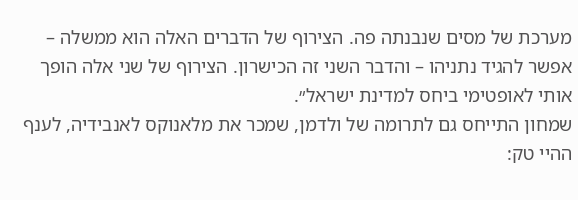מערכת של מסים שנבנתה פה. הצירוף של הדברים האלה הוא ממשלה – אפשר להגיד נתניהו – והדבר השני זה הכישרון. הצירוף של שני אלה הופך אותי לאופטימי ביחס למדינת ישראל״.
שמחון התייחס גם לתרומה של ולדמן, שמכר את מלאנוקס לאנבידיה, לענף ההיי טק: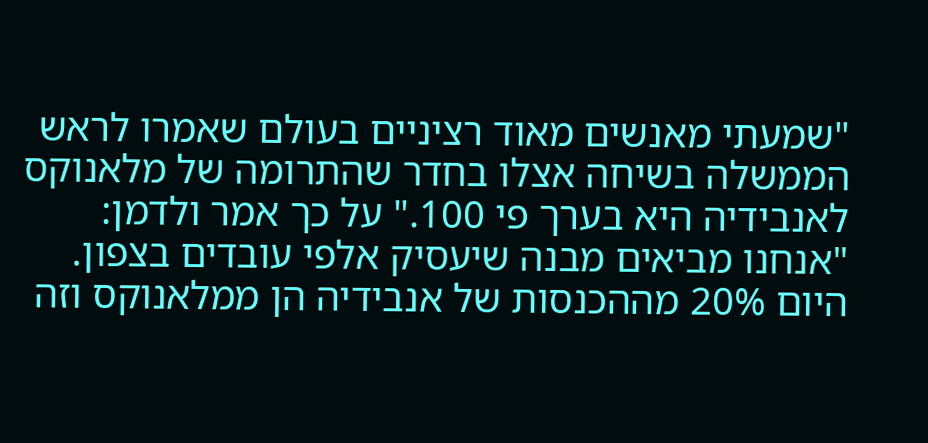"שמעתי מאנשים מאוד רציניים בעולם שאמרו לראש הממשלה בשיחה אצלו בחדר שהתרומה של מלאנוקס לאנבידיה היא בערך פי 100." על כך אמר ולדמן: "אנחנו מביאים מבנה שיעסיק אלפי עובדים בצפון. היום 20% מההכנסות של אנבידיה הן ממלאנוקס וזה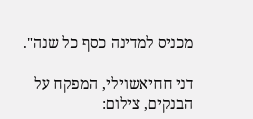מכניס למדינה כסף כל שנה".

דני חחיאשוילי, המפקח על הבנקים, צילום: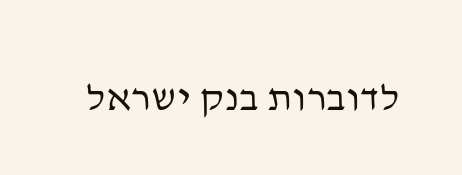לדוברות בנק ישראל